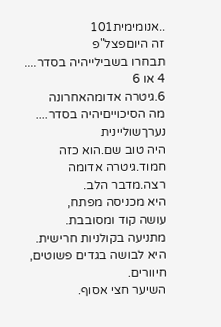..אנומימית101
זה היוםפצל"פ
תבחרו בשבילייהיה בסדר....
4 או 6
6.גיטרה אדומהאחרונה
מה הסיכוייםיהיה בסדר....
נערךשוליינית
היה טוב שם.הוא כזה חמוד.גיטרה אדומה
רצה.מדבר הלב.
היא מכניסה מפתח,
עושה קוד ומסובבת.
מתניעה בקולניות חרישית.
היא לבושה בגדים פשוטים,
חיוורים.
השיער חצי אסוף.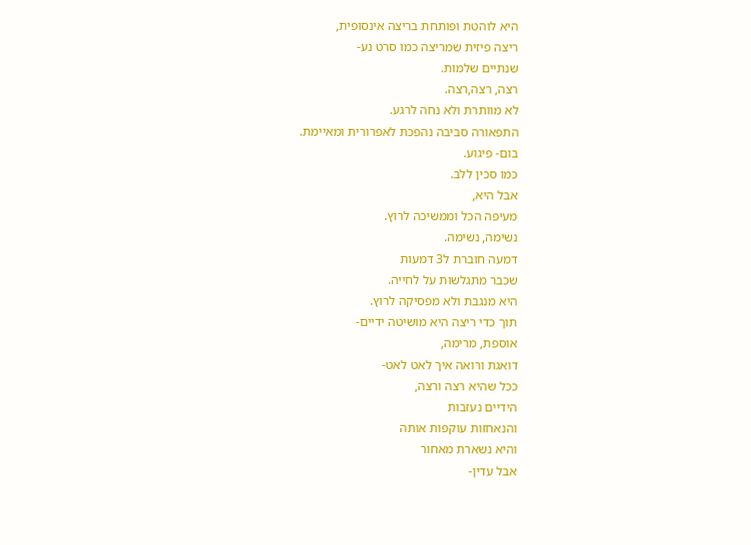היא לוהטת ופותחת בריצה אינסופית,
ריצה פיזית שמריצה כמו סרט נע-
שנתיים שלמות.
רצה, רצה,רצה.
לא מוותרת ולא נחה לרגע.
התפאורה סביבה נהפכת לאפרורית ומאיימת.
בום- פיגוע.
כמו סכין ללב.
אבל היא,
מעיפה הכל וממשיכה לרוץ.
נשימה, נשימה.
דמעה חוברת ל3 דמעות
שכבר מתגלשות על לחייה.
היא מנגבת ולא מפסיקה לרוץ.
תוך כדי ריצה היא מושיטה ידיים-
אוספת, מרימה,
דואגת ורואה איך לאט לאט-
ככל שהיא רצה ורצה,
הידיים נעזבות
והנאחזות עוקפות אותה
והיא נשארת מאחור
אבל עדין-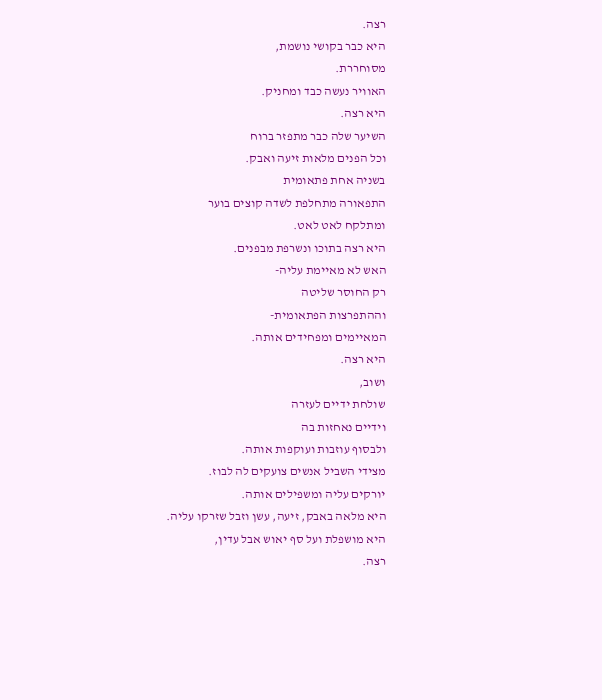רצה.
היא כבר בקושי נושמת,
מסוחררת.
האוויר נעשה כבד ומחניק.
היא רצה.
השיער שלה כבר מתפזר ברוח
וכל הפנים מלאות זיעה ואבק.
בשניה אחת פתאומית
התפאורה מתחלפת לשדה קוצים בוער
ומתלקח לאט לאט.
היא רצה בתוכו ונשרפת מבפנים.
האש לא מאיימת עליה-
רק החוסר שליטה
וההתפרצות הפתאומית-
המאיימים ומפחידים אותה.
היא רצה.
ושוב,
שולחת ידיים לעזרה
וידיים נאחזות בה
ולבסוף עוזבות ועוקפות אותה.
מצידי השביל אנשים צועקים לה לבוז.
יורקים עליה ומשפילים אותה.
היא מלאה באבק, זיעה, עשן וזבל שזרקו עליה.
היא מושפלת ועל סף יאוש אבל עדין,
רצה.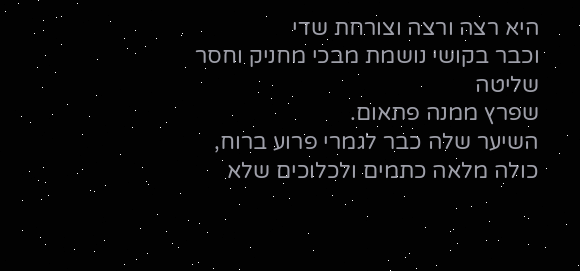היא רצה ורצה וצורחת שדי
וכבר בקושי נושמת מבכי מחניק וחסר שליטה
שפרץ ממנה פתאום.
השיער שלה כבר לגמרי פרוע ברוח,
כולה מלאה כתמים ולכלוכים שלא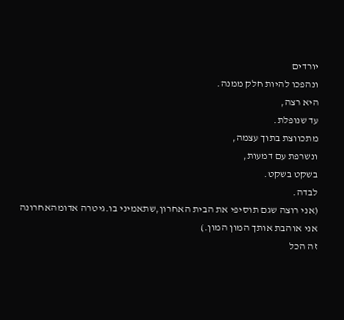יורדים
ונהפכו להיות חלק ממנה.
היא רצה,
עד שנופלת.
מתכווצת בתוך עצמה,
ונשרפת עם דמעות,
בשקט בשקט.
לבדה.
(אני רוצה שגם תוסיפי את הבית האחרון,שתאמיני בו.גיטרה אדומהאחרונה
אני אוהבת אותך המון המון.)
זה הכל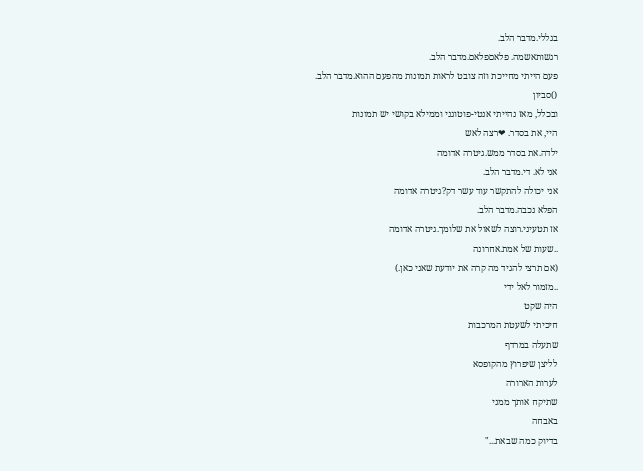בגללי.מדבר הלב.
רגשותאשמה. פלאםפלאם.מדבר הלב.
פעם הייתי מחייכת וזה צובט לראות תמונות מהפעם ההוא.מדבר הלב.
()סביון
ובכלל, מאז נהייתי אנטי-פוטוגני וממילא בקושי יש תמונות
היי, את בסדר. ❤רצה לאש
ילדה.את בסדר ממש.גיטרה אדומה
אני לא. די.מדבר הלב.
אני יכולה להתקשר עוד עשר דק?גיטרה אדומה
הפלא נכבה.מדבר הלב.
אז תטעיני.רוצה לשאול את שלומך.גיטרה אדומה
..שעות של אמת.אחרונה
(אם תרצי להגיד מה קרה את יודעת שאני כאן.)
..מזמור לאל ידי
היה שקט
חיכיתי לשעטת המרכבות
שתעלה במרדף
לליצן שיפרוץ מהקופסא
לערות הארורה
שתיקח אותך ממני
באבחה
בדיוק כמה שבאת..."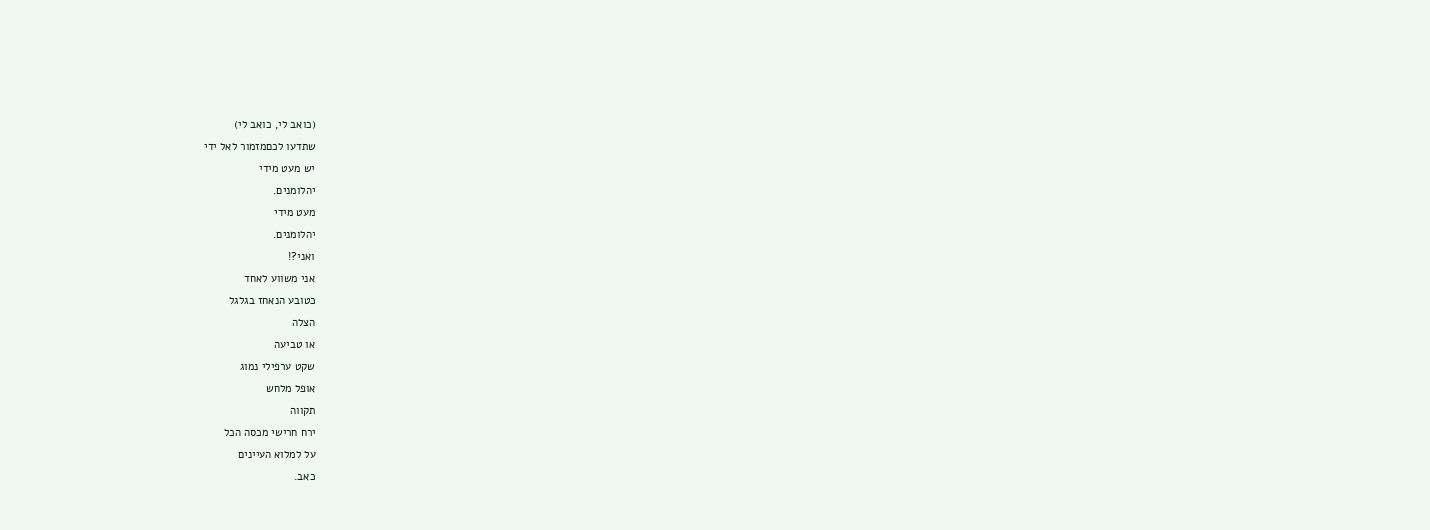(כואב לי, כואב לי)
שתדעו לכםמזמור לאל ידי
יש מעט מידי
יהלומנים.
מעט מידי
יהלומנים.
ואני?!
אני משווע לאחד
כטובע הנאחז בגלגל
הצלה
או טביעה
שקט ערפילי נמוג
אופל מלחש
תקווה
ירח חרישי מכסה הכל
על למלוא העיינים
כאב.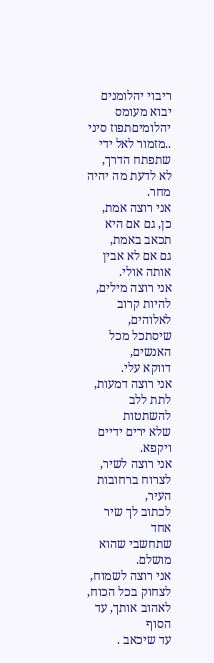ריבוי יהלומנים יבוא מעומס יהלומיםתפוז סיני
..מזמור לאל ידי
שתפתח הדרך,
לא לדעת מה יהיה מחר.
אני רוצה אמת,
כן, גם אם היא תכאב באמת,
גם אם לא אבין אותה אולי.
אני רוצה מילים,
להיות קרוב לאלוהים,
שיסתכל מכל האנשים,
דווקא עלי.
אני רוצה דמעות,
לתת ללב להשתטות
שלא ירים ידיים ויקפא.
אני רוצה לשיר,
לצרוח ברחובות העיר,
לכתוב לך שיר אחד
שתחשבי שהוא מושלם.
אני רוצה לשמוח,
לצחוק בכל הכוח,
לאהוב אותך, עד הסוף
עד שיכאב .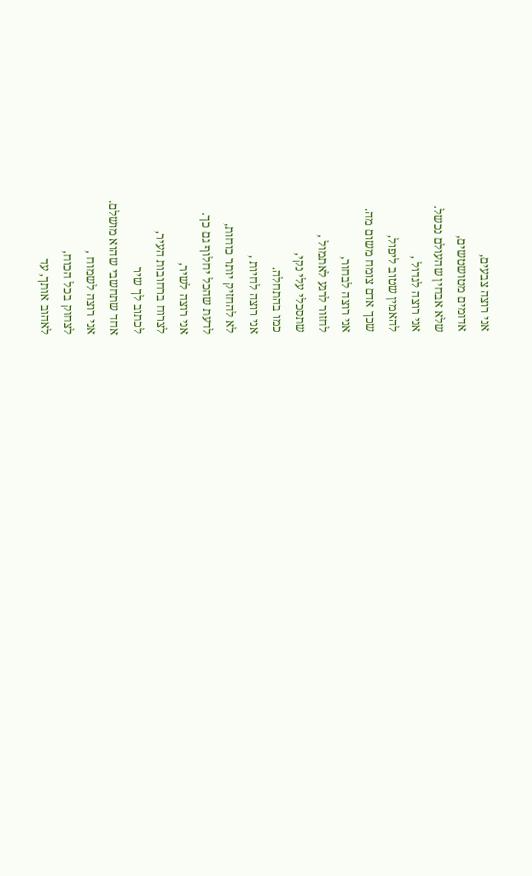אני רוצה צבעים,
אדומים מטושטשים,
שלא אבחין שהעולם נכשל.
אני רוצה לגדול ,
להאמין שטוב ליפול,
שכך אדם צומח משום מה.
אני רוצה לבחור,
לחזור לרגע לאתמול ,
שתסכלי עלי נקי,
כמו בהתחלה.
אני רוצה לחיות ,
לא להחזיק יותר כוחות,
לדעת שהכל יחלוף גם כך.
אני רוצה לשיר,
לצרוח ברחובות העיר,
לכתוב לך שיר
אחד שתחשבי שהוא מושלם.
אני רוצה לשמוח ,
לצחוק בכל הכוח,
לאהוב אותך, עד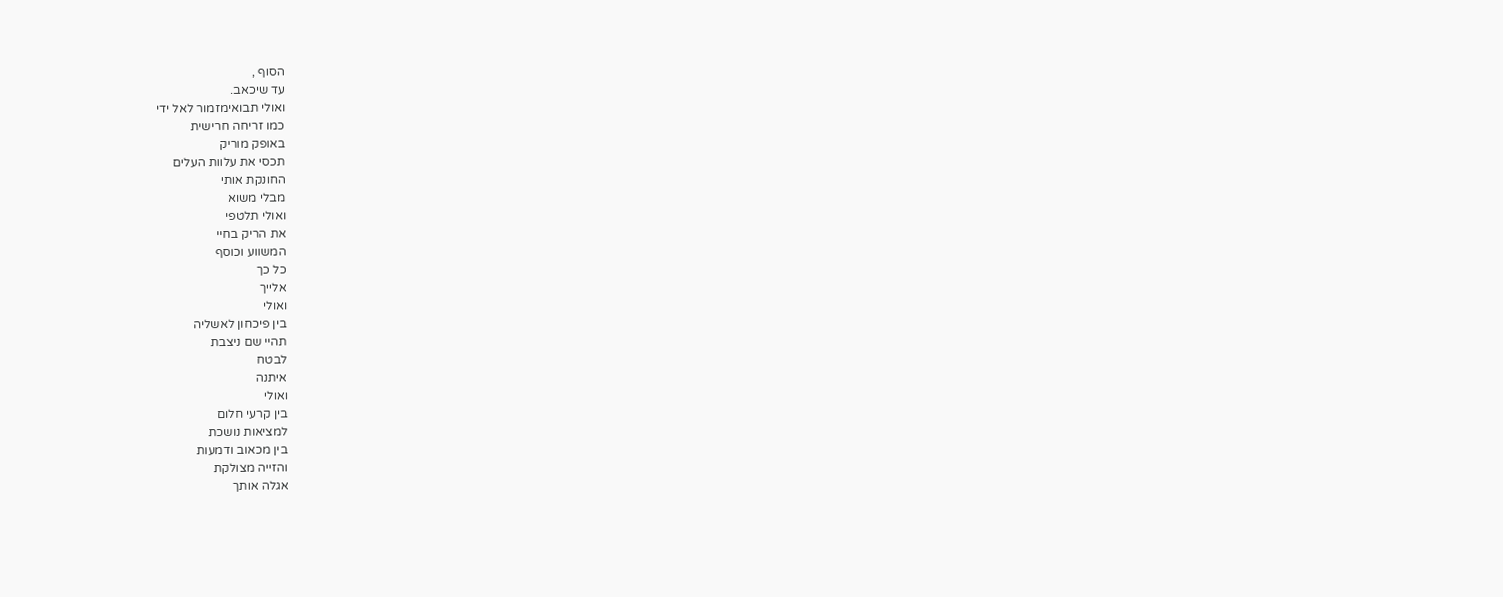הסוף ,
עד שיכאב.
ואולי תבואימזמור לאל ידי
כמו זריחה חרישית
באופק מוריק
תכסי את עלוות העלים
החונקת אותי
מבלי משוא
ואולי תלטפי
את הריק בחיי
המשווע וכוסף
כל כך
אלייך
ואולי
בין פיכחון לאשליה
תהיי שם ניצבת
לבטח
איתנה
ואולי
בין קרעי חלום
למציאות נושכת
בין מכאוב ודמעות
והזייה מצולקת
אגלה אותך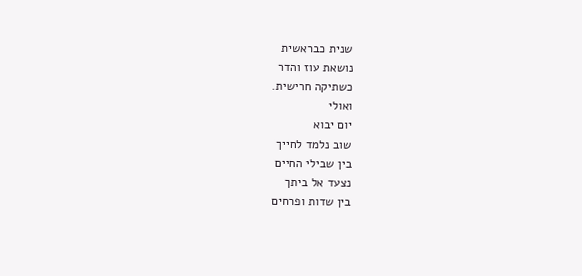שנית כבראשית
נושאת עוז והדר
כשתיקה חרישית.
ואולי
יום יבוא
שוב נלמד לחייך
בין שבילי החיים
נצעד אל ביתך
בין שדות ופרחים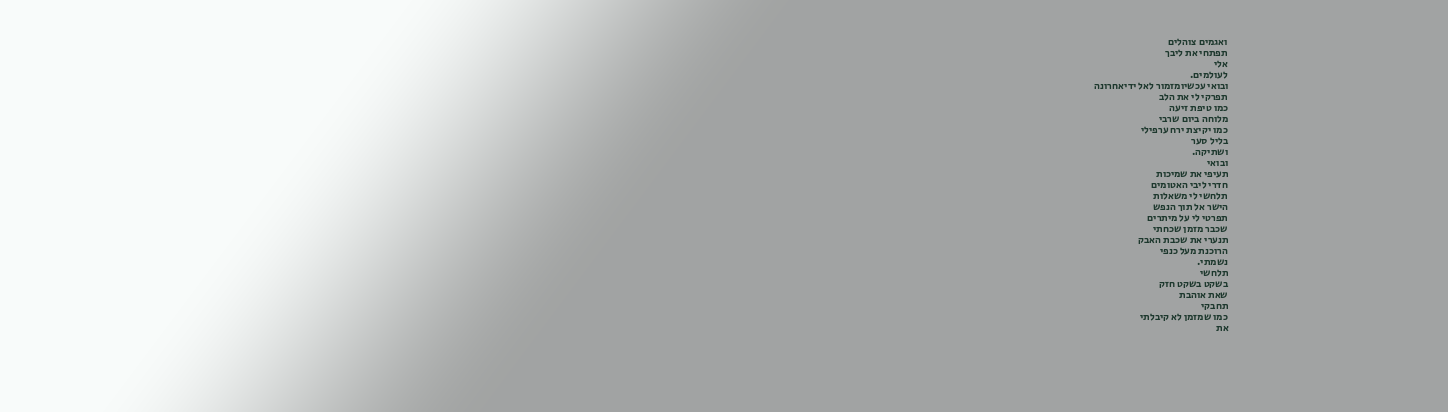ואגמים צוהלים
תפתחי את ליבך
אלי
לעולמים.
ובואי עכשיומזמור לאל ידיאחרונה
תפרקי לי את הלב
כמו טיפת זיעה
מלוחה ביום שרבי
כמו יקיצת ירח ערפילי
בליל סער
ושתיקה.
ובואי
תעיפי את שמיכות
חדרי ליבי האטומים
תלחשי לי משאלות
הישר אל תוך הנפש
תפרטי לי על מיתרים
שכבר מזמן שכחתי
תנערי את שכבת האבק
הרוכנת מעל כנפי
נשמתי.
תלחשי
בשקט בשקט חזק
שאת אוהבת
תחבקי
כמו שמזמן לא קיבלתי
את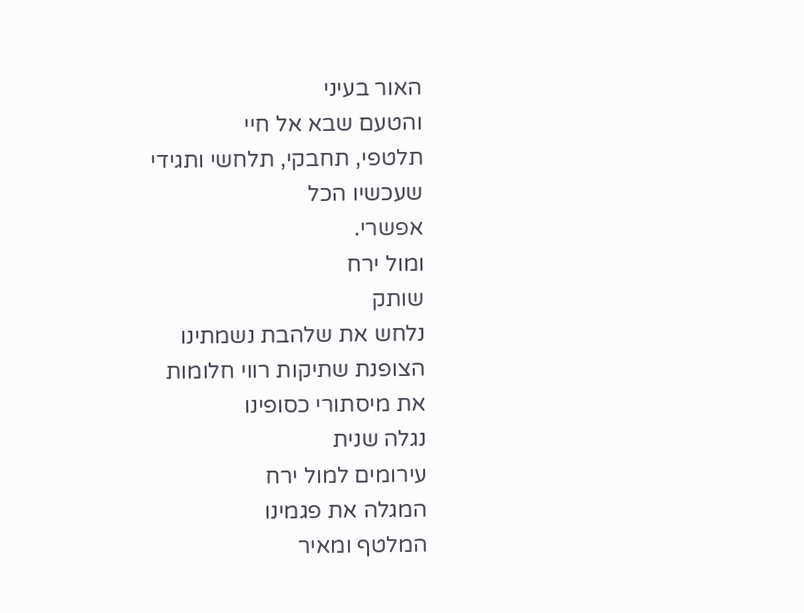האור בעיני
והטעם שבא אל חיי
תלטפי, תחבקי, תלחשי ותגידי
שעכשיו הכל
אפשרי.
ומול ירח
שותק
נלחש את שלהבת נשמתינו
הצופנת שתיקות רווי חלומות
את מיסתורי כסופינו
נגלה שנית
עירומים למול ירח
המגלה את פגמינו
המלטף ומאיר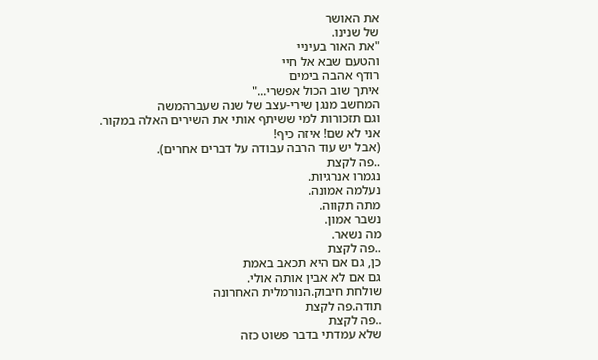את האושר
של שנינו.
"את האור בעיניי
והטעם שבא אל חיי
רודף אהבה בימים
איתך שוב הכול אפשרי..."
המחשב מנגן שירי-עצב של שנה שעברהמשה
וגם תזכורות למי ששיתף אותי את השירים האלה במקור.
אני לא שם! איזה כיף!
(אבל יש עוד הרבה עבודה על דברים אחרים).
..פה לקצת
נגמרו אנרגיות.
נעלמה אמונה.
מתה תקווה.
נשבר אמון.
מה נשאר.
..פה לקצת
כן, גם אם היא תכאב באמת
גם אם לא אבין אותה אולי.
שולחת חיבוק.הנורמלית האחרונה
תודה.פה לקצת
..פה לקצת
שלא עמדתי בדבר פשוט כזה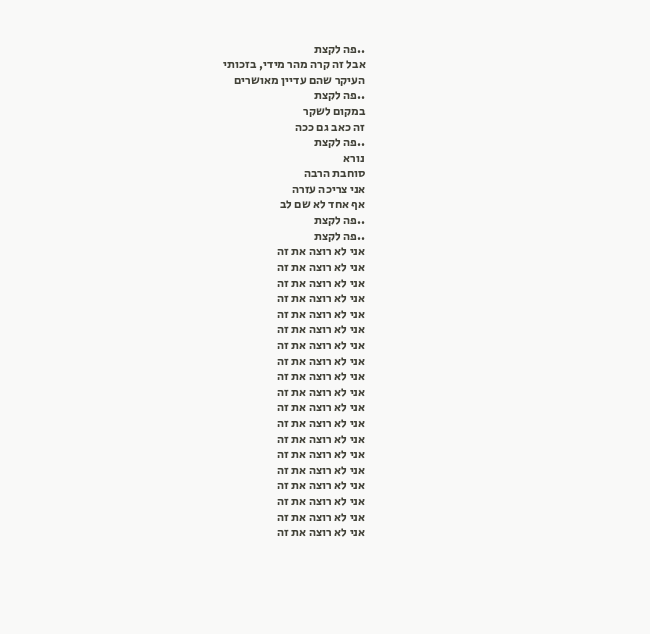..פה לקצת
אבל זה קרה מהר מידי, בזכותי
העיקר שהם עדיין מאושרים
..פה לקצת
במקום לשקר
זה כאב גם ככה
..פה לקצת
נורא
סוחבת הרבה
אני צריכה עזרה
אף אחד לא שם לב
..פה לקצת
..פה לקצת
אני לא רוצה את זה
אני לא רוצה את זה
אני לא רוצה את זה
אני לא רוצה את זה
אני לא רוצה את זה
אני לא רוצה את זה
אני לא רוצה את זה
אני לא רוצה את זה
אני לא רוצה את זה
אני לא רוצה את זה
אני לא רוצה את זה
אני לא רוצה את זה
אני לא רוצה את זה
אני לא רוצה את זה
אני לא רוצה את זה
אני לא רוצה את זה
אני לא רוצה את זה
אני לא רוצה את זה
אני לא רוצה את זה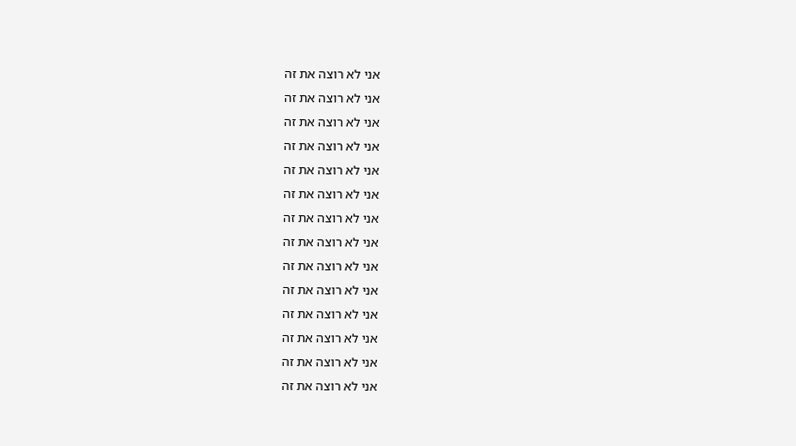אני לא רוצה את זה
אני לא רוצה את זה
אני לא רוצה את זה
אני לא רוצה את זה
אני לא רוצה את זה
אני לא רוצה את זה
אני לא רוצה את זה
אני לא רוצה את זה
אני לא רוצה את זה
אני לא רוצה את זה
אני לא רוצה את זה
אני לא רוצה את זה
אני לא רוצה את זה
אני לא רוצה את זה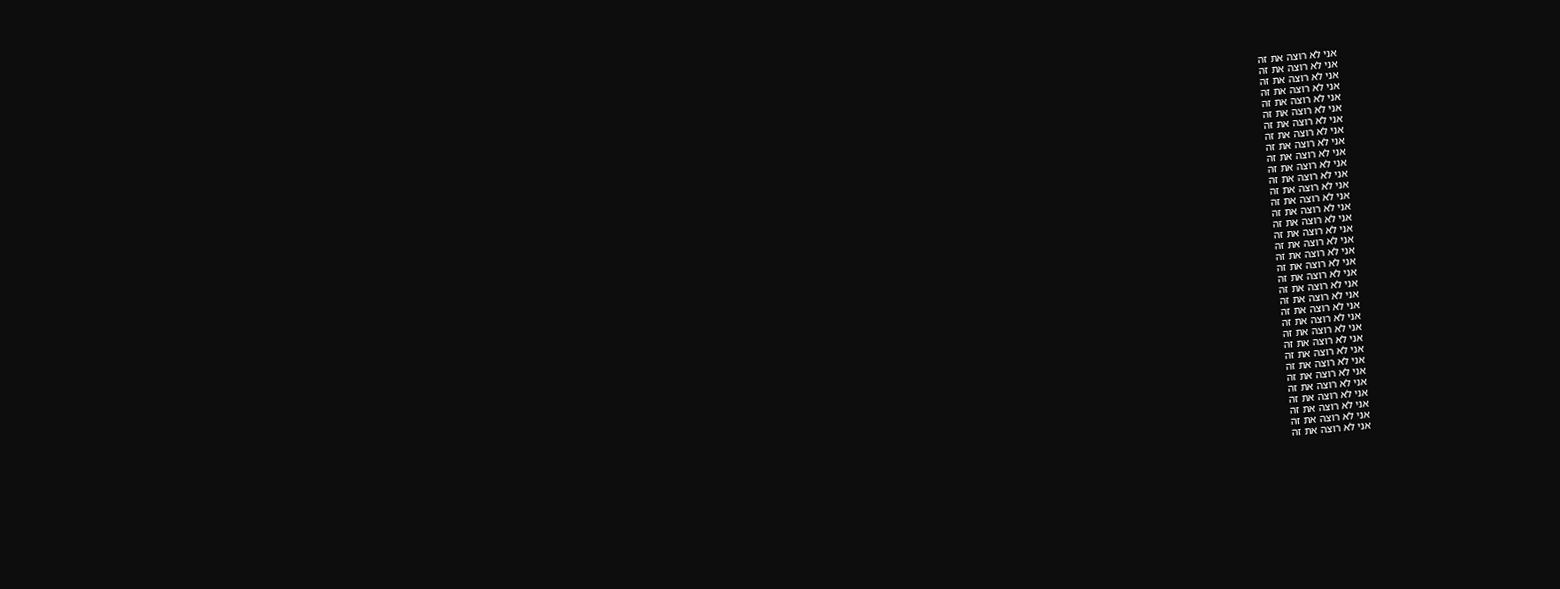אני לא רוצה את זה
אני לא רוצה את זה
אני לא רוצה את זה
אני לא רוצה את זה
אני לא רוצה את זה
אני לא רוצה את זה
אני לא רוצה את זה
אני לא רוצה את זה
אני לא רוצה את זה
אני לא רוצה את זה
אני לא רוצה את זה
אני לא רוצה את זה
אני לא רוצה את זה
אני לא רוצה את זה
אני לא רוצה את זה
אני לא רוצה את זה
אני לא רוצה את זה
אני לא רוצה את זה
אני לא רוצה את זה
אני לא רוצה את זה
אני לא רוצה את זה
אני לא רוצה את זה
אני לא רוצה את זה
אני לא רוצה את זה
אני לא רוצה את זה
אני לא רוצה את זה
אני לא רוצה את זה
אני לא רוצה את זה
אני לא רוצה את זה
אני לא רוצה את זה
אני לא רוצה את זה
אני לא רוצה את זה
אני לא רוצה את זה
אני לא רוצה את זה
אני לא רוצה את זה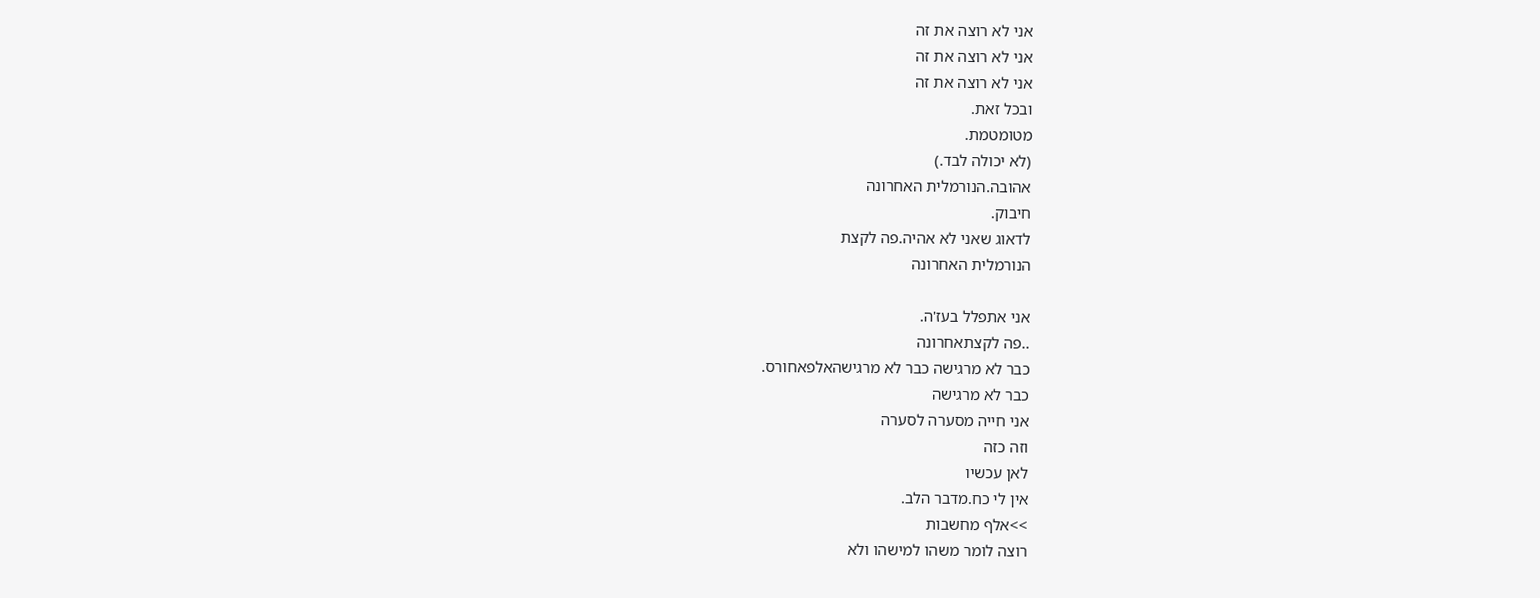אני לא רוצה את זה
אני לא רוצה את זה
אני לא רוצה את זה
ובכל זאת.
מטומטמת.
(לא יכולה לבד.)
אהובה.הנורמלית האחרונה
חיבוק.
לדאוג שאני לא אהיה.פה לקצת
הנורמלית האחרונה

אני אתפלל בעז'ה.
..פה לקצתאחרונה
כבר לא מרגישה כבר לא מרגישהאלפאחורס.
כבר לא מרגישה
אני חייה מסערה לסערה
וזה כזה
לאן עכשיו
אין לי כח.מדבר הלב.
>>אלף מחשבות
רוצה לומר משהו למישהו ולא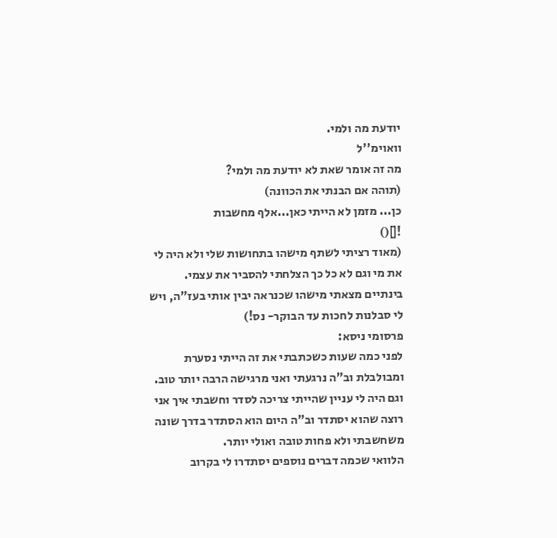יודעת מה ולמי.
וואוימ''ל
מה זה אומר שאת לא יודעת מה ולמי?
(תוהה אם הבנתי את הכוונה)
כן... מזמן לא הייתי כאן...אלף מחשבות
![]()
(מאוד רציתי לשתף מישהו בתחושות שלי ולא היה לי את מי וגם לא כל כך הצלחתי להסביר את עצמי. בינתיים מצאתי מישהו שכנראה יבין אותי בעז"ה, ויש לי סבלנות לחכות עד הבוקר- נס!)
פרסומי ניסא:
לפני כמה שעות כשכתבתי את זה הייתי נסערת ומבולבלת וב"ה נרגעתי ואני מרגישה הרבה יותר טוב.
וגם היה לי עניין שהייתי צריכה לסדר וחשבתי איך אני רוצה שהוא יסתדר וב"ה היום הוא הסתדר בדרך שונה משחשבתי ולא פחות טובה ואולי יותר.
הלוואי שכמה דברים נוספים יסתדרו לי בקרוב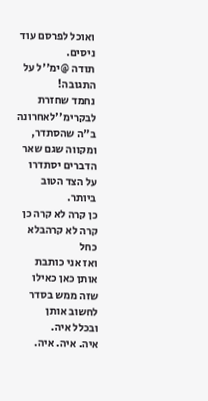ואוכל לפרסם עוד ניסים.
תודה @ימ''ל על התגובה!
נחמד שחזרת לבקרימ''לאחרונה
ב"ה שהסתדר, ומקווה שגם שאר הדברים יסתדרו על הצד הטוב ביותר.
כן קרה לא קרה כן קרה לא קרהבלא כחל
ואז אני כותבת אותן כאן כאילו שזה ממש בסדר לחשוב אותן
ובכלל איה.
איה. איה. איה.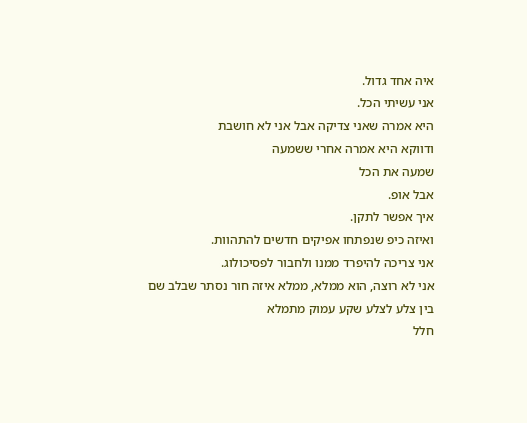איה אחד גדול.
אני עשיתי הכל.
היא אמרה שאני צדיקה אבל אני לא חושבת
ודווקא היא אמרה אחרי ששמעה
שמעה את הכל
אבל אופ.
איך אפשר לתקן.
ואיזה כיפ שנפתחו אפיקים חדשים להתהוות.
אני צריכה להיפרד ממנו ולחבור לפסיכולוג.
אני לא רוצה, הוא ממלא, ממלא איזה חור נסתר שבלב שם
בין צלע לצלע שקע עמוק מתמלא
חלל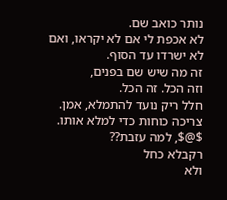נותר כואב שם.
לא אכפת לי אם לא יקראו, ואם לא ישרדו עד הסוף.
זה מה שיש שם בפנים,
וזה הכל. זה הכל.
חלל ריק נועד להתמלא, אמן.
צריכה כוחות כדי למלא אותו.
$@$, למה עזבת??
רקבלא כחל
ולא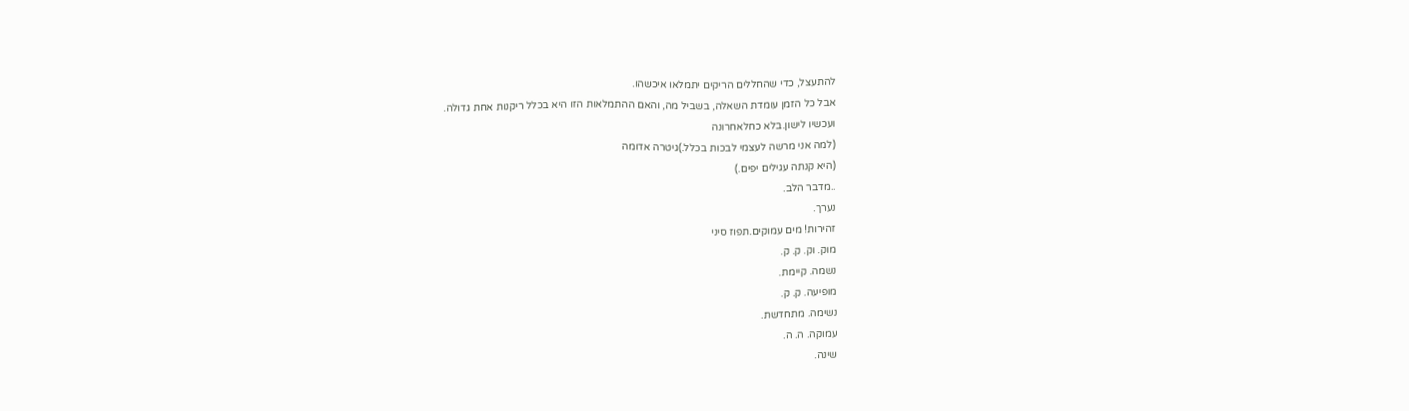להתעצל, כדי שהחללים הריקים יתמלאו איכשהו.
אבל כל הזמן עומדת השאלה, בשביל מה, והאם ההתמלאות הזו היא בכלל ריקנות אחת גדולה.
ועכשיו לישון.בלא כחלאחרונה
(למה אני מרשה לעצמי לבכות בכלל.)גיטרה אדומה
(היא קנתה עגילים יפים.)
..מדבר הלב.
נערך.
זהירות! מים עמוקים.תפוז סיני
מוק. וק. ק. ק.
נשמה. קיימת.
מופיעה. ק. ק.
נשימה. מתחדשת.
עמוקה. ה. ה.
שינה.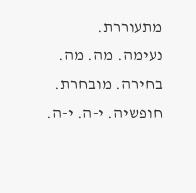מתעוררת.
נעימה. מה. מה.
בחירה. מובחרת.
חופשיה. י-ה. י-ה.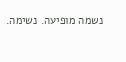נשמה מופיעה. נשימה.